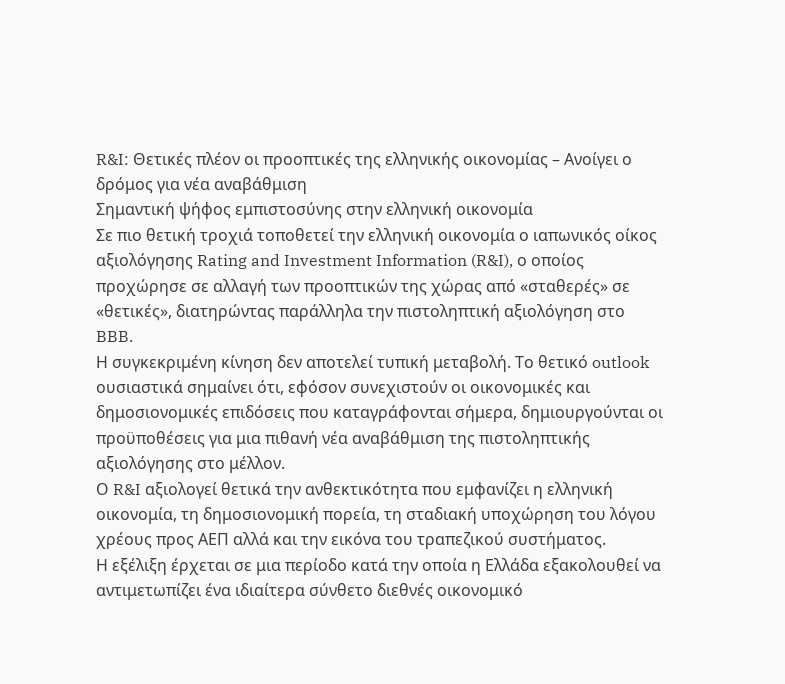R&I: Θετικές πλέον οι προοπτικές της ελληνικής οικονομίας – Ανοίγει ο δρόμος για νέα αναβάθμιση
Σημαντική ψήφος εμπιστοσύνης στην ελληνική οικονομία
Σε πιο θετική τροχιά τοποθετεί την ελληνική οικονομία ο ιαπωνικός οίκος αξιολόγησης Rating and Investment Information (R&I), ο οποίος προχώρησε σε αλλαγή των προοπτικών της χώρας από «σταθερές» σε «θετικές», διατηρώντας παράλληλα την πιστοληπτική αξιολόγηση στο BBB.
Η συγκεκριμένη κίνηση δεν αποτελεί τυπική μεταβολή. Το θετικό outlook ουσιαστικά σημαίνει ότι, εφόσον συνεχιστούν οι οικονομικές και δημοσιονομικές επιδόσεις που καταγράφονται σήμερα, δημιουργούνται οι προϋποθέσεις για μια πιθανή νέα αναβάθμιση της πιστοληπτικής αξιολόγησης στο μέλλον.
Ο R&I αξιολογεί θετικά την ανθεκτικότητα που εμφανίζει η ελληνική οικονομία, τη δημοσιονομική πορεία, τη σταδιακή υποχώρηση του λόγου χρέους προς ΑΕΠ αλλά και την εικόνα του τραπεζικού συστήματος.
Η εξέλιξη έρχεται σε μια περίοδο κατά την οποία η Ελλάδα εξακολουθεί να αντιμετωπίζει ένα ιδιαίτερα σύνθετο διεθνές οικονομικό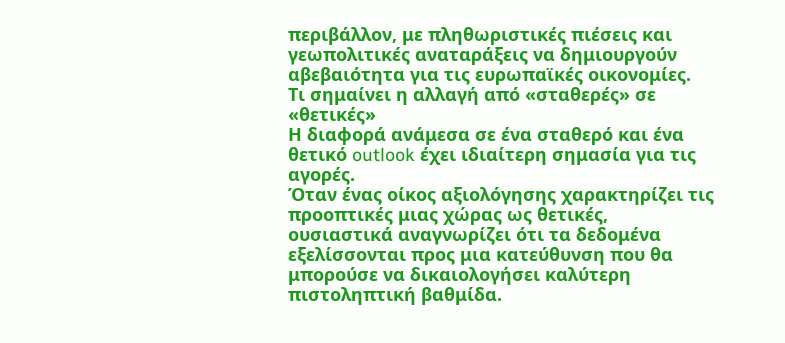περιβάλλον, με πληθωριστικές πιέσεις και γεωπολιτικές αναταράξεις να δημιουργούν αβεβαιότητα για τις ευρωπαϊκές οικονομίες.
Τι σημαίνει η αλλαγή από «σταθερές» σε «θετικές»
Η διαφορά ανάμεσα σε ένα σταθερό και ένα θετικό outlook έχει ιδιαίτερη σημασία για τις αγορές.
Όταν ένας οίκος αξιολόγησης χαρακτηρίζει τις προοπτικές μιας χώρας ως θετικές, ουσιαστικά αναγνωρίζει ότι τα δεδομένα εξελίσσονται προς μια κατεύθυνση που θα μπορούσε να δικαιολογήσει καλύτερη πιστοληπτική βαθμίδα.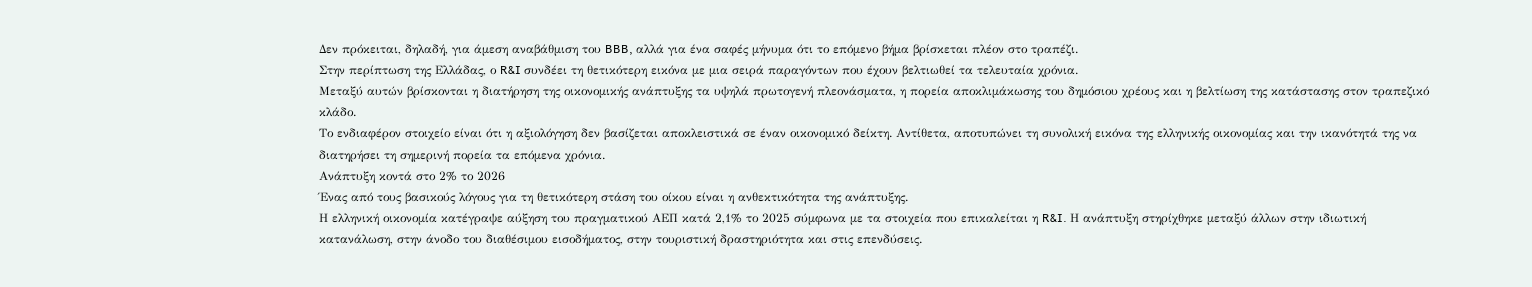Δεν πρόκειται, δηλαδή, για άμεση αναβάθμιση του BBB, αλλά για ένα σαφές μήνυμα ότι το επόμενο βήμα βρίσκεται πλέον στο τραπέζι.
Στην περίπτωση της Ελλάδας, ο R&I συνδέει τη θετικότερη εικόνα με μια σειρά παραγόντων που έχουν βελτιωθεί τα τελευταία χρόνια.
Μεταξύ αυτών βρίσκονται η διατήρηση της οικονομικής ανάπτυξης τα υψηλά πρωτογενή πλεονάσματα, η πορεία αποκλιμάκωσης του δημόσιου χρέους και η βελτίωση της κατάστασης στον τραπεζικό κλάδο.
Το ενδιαφέρον στοιχείο είναι ότι η αξιολόγηση δεν βασίζεται αποκλειστικά σε έναν οικονομικό δείκτη. Αντίθετα, αποτυπώνει τη συνολική εικόνα της ελληνικής οικονομίας και την ικανότητά της να διατηρήσει τη σημερινή πορεία τα επόμενα χρόνια.
Ανάπτυξη κοντά στο 2% το 2026
Ένας από τους βασικούς λόγους για τη θετικότερη στάση του οίκου είναι η ανθεκτικότητα της ανάπτυξης.
Η ελληνική οικονομία κατέγραψε αύξηση του πραγματικού ΑΕΠ κατά 2,1% το 2025 σύμφωνα με τα στοιχεία που επικαλείται η R&I. Η ανάπτυξη στηρίχθηκε μεταξύ άλλων στην ιδιωτική κατανάλωση, στην άνοδο του διαθέσιμου εισοδήματος, στην τουριστική δραστηριότητα και στις επενδύσεις.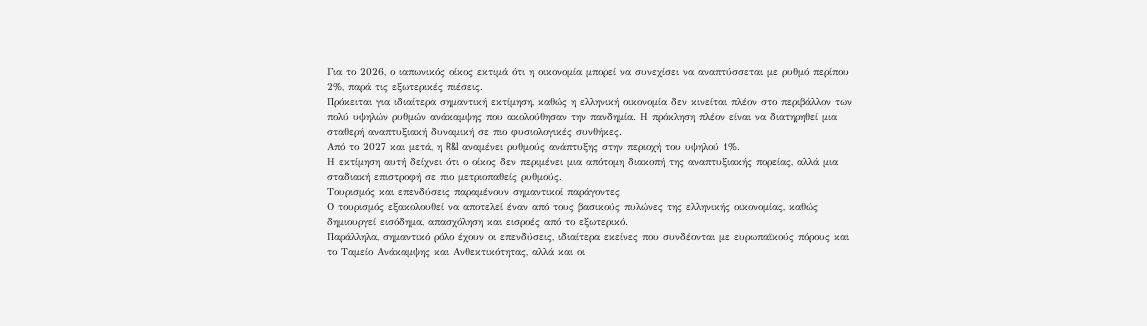Για το 2026, ο ιαπωνικός οίκος εκτιμά ότι η οικονομία μπορεί να συνεχίσει να αναπτύσσεται με ρυθμό περίπου 2%, παρά τις εξωτερικές πιέσεις.
Πρόκειται για ιδιαίτερα σημαντική εκτίμηση, καθώς η ελληνική οικονομία δεν κινείται πλέον στο περιβάλλον των πολύ υψηλών ρυθμών ανάκαμψης που ακολούθησαν την πανδημία. Η πρόκληση πλέον είναι να διατηρηθεί μια σταθερή αναπτυξιακή δυναμική σε πιο φυσιολογικές συνθήκες.
Από το 2027 και μετά, η R&I αναμένει ρυθμούς ανάπτυξης στην περιοχή του υψηλού 1%.
Η εκτίμηση αυτή δείχνει ότι ο οίκος δεν περιμένει μια απότομη διακοπή της αναπτυξιακής πορείας, αλλά μια σταδιακή επιστροφή σε πιο μετριοπαθείς ρυθμούς.
Τουρισμός και επενδύσεις παραμένουν σημαντικοί παράγοντες
Ο τουρισμός εξακολουθεί να αποτελεί έναν από τους βασικούς πυλώνες της ελληνικής οικονομίας, καθώς δημιουργεί εισόδημα, απασχόληση και εισροές από το εξωτερικό.
Παράλληλα, σημαντικό ρόλο έχουν οι επενδύσεις, ιδιαίτερα εκείνες που συνδέονται με ευρωπαϊκούς πόρους και το Ταμείο Ανάκαμψης και Ανθεκτικότητας, αλλά και οι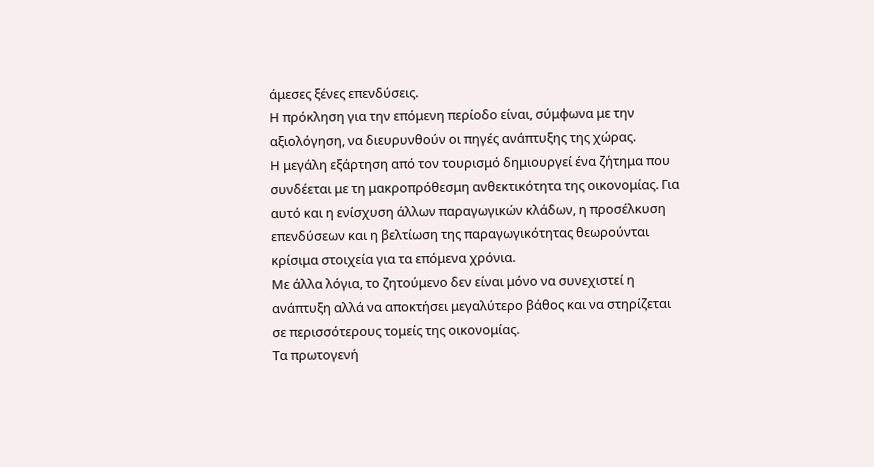άμεσες ξένες επενδύσεις.
Η πρόκληση για την επόμενη περίοδο είναι, σύμφωνα με την αξιολόγηση, να διευρυνθούν οι πηγές ανάπτυξης της χώρας.
Η μεγάλη εξάρτηση από τον τουρισμό δημιουργεί ένα ζήτημα που συνδέεται με τη μακροπρόθεσμη ανθεκτικότητα της οικονομίας. Για αυτό και η ενίσχυση άλλων παραγωγικών κλάδων, η προσέλκυση επενδύσεων και η βελτίωση της παραγωγικότητας θεωρούνται κρίσιμα στοιχεία για τα επόμενα χρόνια.
Με άλλα λόγια, το ζητούμενο δεν είναι μόνο να συνεχιστεί η ανάπτυξη αλλά να αποκτήσει μεγαλύτερο βάθος και να στηρίζεται σε περισσότερους τομείς της οικονομίας.
Τα πρωτογενή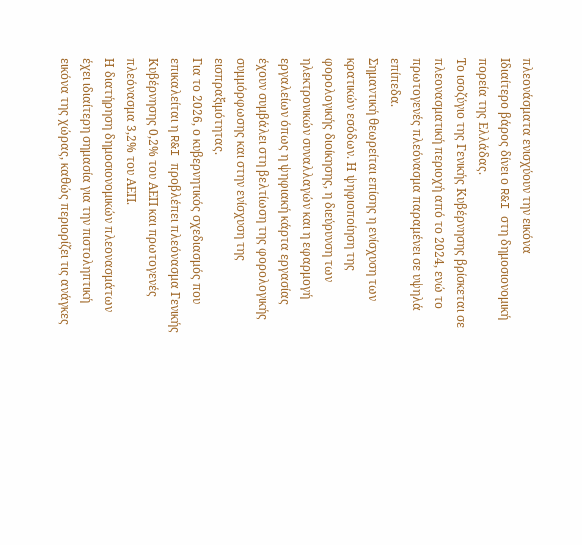πλεονάσματα ενισχύουν την εικόνα
Ιδιαίτερο βάρος δίνει ο R&I στη δημοσιονομική πορεία της Ελλάδας.
Το ισοζύγιο της Γενικής Κυβέρνησης βρίσκεται σε πλεονασματική περιοχή από το 2024, ενώ το πρωτογενές πλεόνασμα παραμένει σε υψηλά επίπεδα.
Σημαντική θεωρείται επίσης η ενίσχυση των κρατικών εσόδων. Η ψηφιοποίηση της φορολογικής διοίκησης, η διεύρυνση των ηλεκτρονικών συναλλαγών και η εφαρμογή εργαλείων όπως η ψηφιακή κάρτα εργασίας έχουν συμβάλει στη βελτίωση της φορολογικής συμμόρφωσης και στην ενίσχυση της εισπραξιμότητας.
Για το 2026, ο κυβερνητικός σχεδιασμός που επικαλείται η R&I προβλέπει πλεόνασμα Γενικής Κυβέρνησης 0,2% του ΑΕΠ και πρωτογενές πλεόνασμα 3,2% του ΑΕΠ.
Η διατήρηση δημοσιονομικών πλεονασμάτων έχει ιδιαίτερη σημασία για την πιστοληπτική εικόνα της χώρας, καθώς περιορίζει τις ανάγκες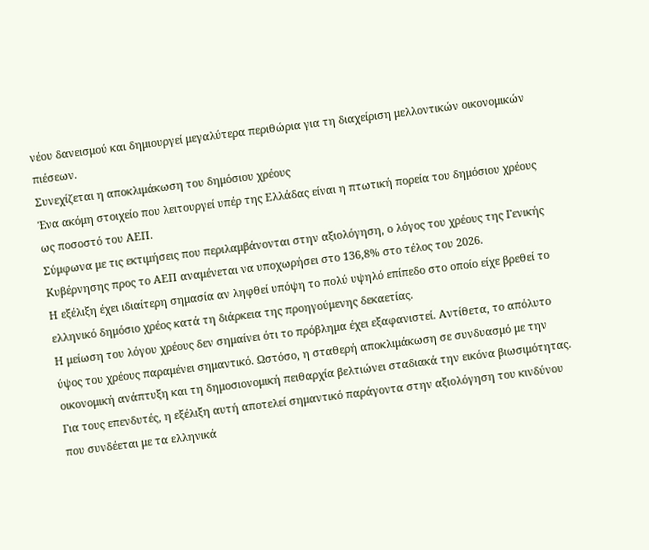νέου δανεισμού και δημιουργεί μεγαλύτερα περιθώρια για τη διαχείριση μελλοντικών οικονομικών πιέσεων.
Συνεχίζεται η αποκλιμάκωση του δημόσιου χρέους
Ένα ακόμη στοιχείο που λειτουργεί υπέρ της Ελλάδας είναι η πτωτική πορεία του δημόσιου χρέους ως ποσοστό του ΑΕΠ.
Σύμφωνα με τις εκτιμήσεις που περιλαμβάνονται στην αξιολόγηση, ο λόγος του χρέους της Γενικής Κυβέρνησης προς το ΑΕΠ αναμένεται να υποχωρήσει στο 136,8% στο τέλος του 2026.
Η εξέλιξη έχει ιδιαίτερη σημασία αν ληφθεί υπόψη το πολύ υψηλό επίπεδο στο οποίο είχε βρεθεί το ελληνικό δημόσιο χρέος κατά τη διάρκεια της προηγούμενης δεκαετίας.
Η μείωση του λόγου χρέους δεν σημαίνει ότι το πρόβλημα έχει εξαφανιστεί. Αντίθετα, το απόλυτο ύψος του χρέους παραμένει σημαντικό. Ωστόσο, η σταθερή αποκλιμάκωση σε συνδυασμό με την οικονομική ανάπτυξη και τη δημοσιονομική πειθαρχία βελτιώνει σταδιακά την εικόνα βιωσιμότητας.
Για τους επενδυτές, η εξέλιξη αυτή αποτελεί σημαντικό παράγοντα στην αξιολόγηση του κινδύνου που συνδέεται με τα ελληνικά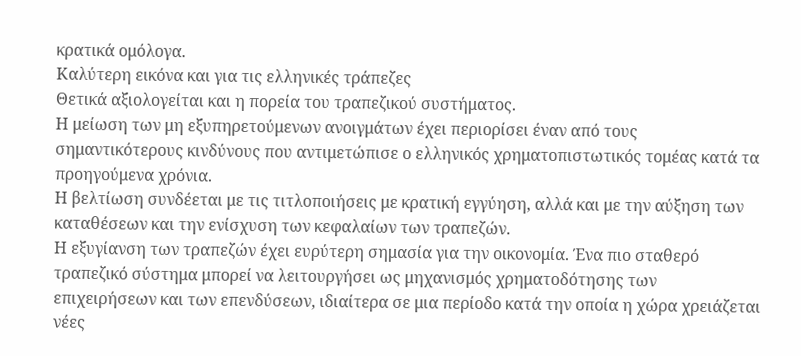κρατικά ομόλογα.
Καλύτερη εικόνα και για τις ελληνικές τράπεζες
Θετικά αξιολογείται και η πορεία του τραπεζικού συστήματος.
Η μείωση των μη εξυπηρετούμενων ανοιγμάτων έχει περιορίσει έναν από τους σημαντικότερους κινδύνους που αντιμετώπισε ο ελληνικός χρηματοπιστωτικός τομέας κατά τα προηγούμενα χρόνια.
Η βελτίωση συνδέεται με τις τιτλοποιήσεις με κρατική εγγύηση, αλλά και με την αύξηση των καταθέσεων και την ενίσχυση των κεφαλαίων των τραπεζών.
Η εξυγίανση των τραπεζών έχει ευρύτερη σημασία για την οικονομία. Ένα πιο σταθερό τραπεζικό σύστημα μπορεί να λειτουργήσει ως μηχανισμός χρηματοδότησης των επιχειρήσεων και των επενδύσεων, ιδιαίτερα σε μια περίοδο κατά την οποία η χώρα χρειάζεται νέες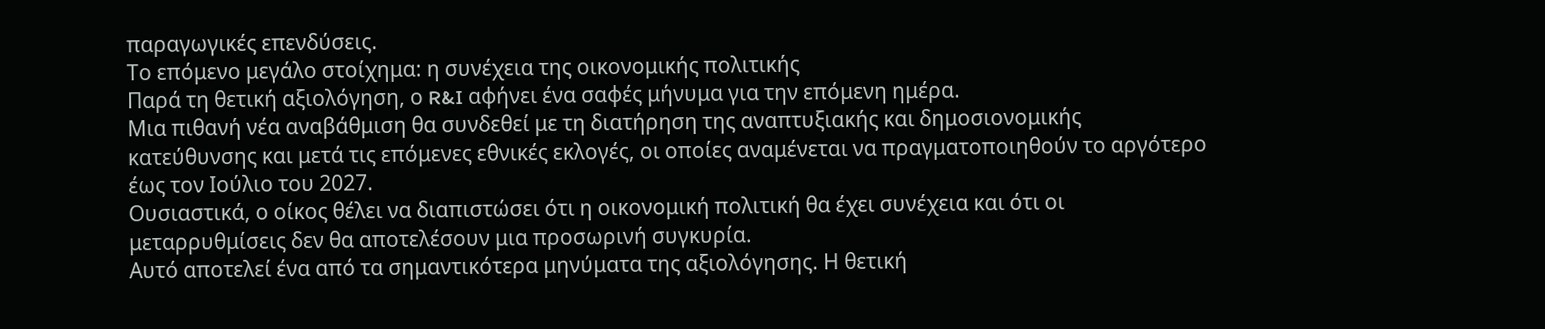παραγωγικές επενδύσεις.
Το επόμενο μεγάλο στοίχημα: η συνέχεια της οικονομικής πολιτικής
Παρά τη θετική αξιολόγηση, ο R&I αφήνει ένα σαφές μήνυμα για την επόμενη ημέρα.
Μια πιθανή νέα αναβάθμιση θα συνδεθεί με τη διατήρηση της αναπτυξιακής και δημοσιονομικής κατεύθυνσης και μετά τις επόμενες εθνικές εκλογές, οι οποίες αναμένεται να πραγματοποιηθούν το αργότερο έως τον Ιούλιο του 2027.
Ουσιαστικά, ο οίκος θέλει να διαπιστώσει ότι η οικονομική πολιτική θα έχει συνέχεια και ότι οι μεταρρυθμίσεις δεν θα αποτελέσουν μια προσωρινή συγκυρία.
Αυτό αποτελεί ένα από τα σημαντικότερα μηνύματα της αξιολόγησης. Η θετική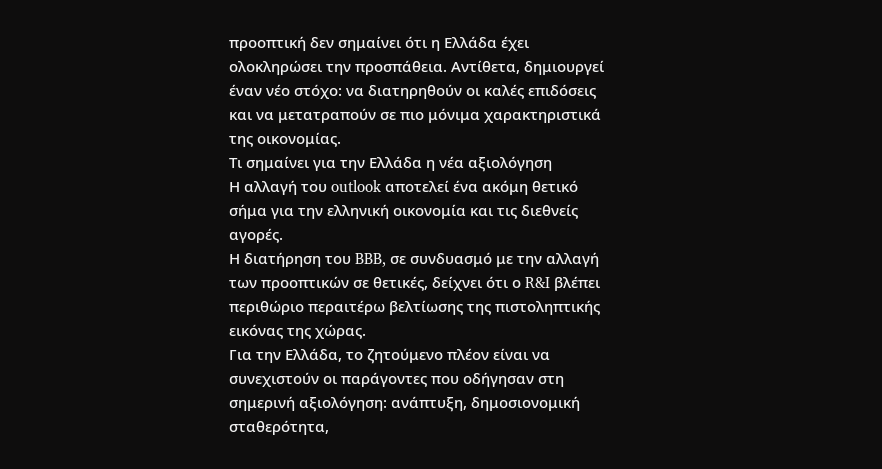προοπτική δεν σημαίνει ότι η Ελλάδα έχει ολοκληρώσει την προσπάθεια. Αντίθετα, δημιουργεί έναν νέο στόχο: να διατηρηθούν οι καλές επιδόσεις και να μετατραπούν σε πιο μόνιμα χαρακτηριστικά της οικονομίας.
Τι σημαίνει για την Ελλάδα η νέα αξιολόγηση
Η αλλαγή του outlook αποτελεί ένα ακόμη θετικό σήμα για την ελληνική οικονομία και τις διεθνείς αγορές.
Η διατήρηση του BBB, σε συνδυασμό με την αλλαγή των προοπτικών σε θετικές, δείχνει ότι ο R&I βλέπει περιθώριο περαιτέρω βελτίωσης της πιστοληπτικής εικόνας της χώρας.
Για την Ελλάδα, το ζητούμενο πλέον είναι να συνεχιστούν οι παράγοντες που οδήγησαν στη σημερινή αξιολόγηση: ανάπτυξη, δημοσιονομική σταθερότητα,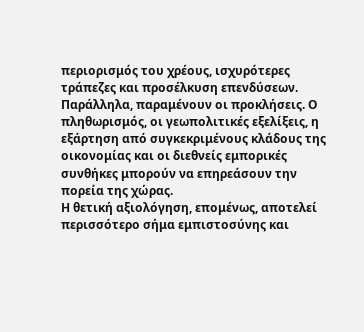περιορισμός του χρέους, ισχυρότερες τράπεζες και προσέλκυση επενδύσεων.
Παράλληλα, παραμένουν οι προκλήσεις. Ο πληθωρισμός, οι γεωπολιτικές εξελίξεις, η εξάρτηση από συγκεκριμένους κλάδους της οικονομίας και οι διεθνείς εμπορικές συνθήκες μπορούν να επηρεάσουν την πορεία της χώρας.
Η θετική αξιολόγηση, επομένως, αποτελεί περισσότερο σήμα εμπιστοσύνης και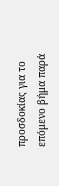προσδοκίας για το επόμενο βήμα παρά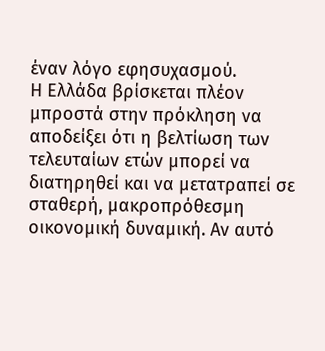έναν λόγο εφησυχασμού.
Η Ελλάδα βρίσκεται πλέον μπροστά στην πρόκληση να αποδείξει ότι η βελτίωση των τελευταίων ετών μπορεί να διατηρηθεί και να μετατραπεί σε σταθερή, μακροπρόθεσμη οικονομική δυναμική. Αν αυτό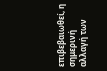επιβεβαιωθεί, η σημερινή αλλαγή των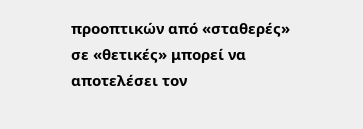προοπτικών από «σταθερές» σε «θετικές» μπορεί να αποτελέσει τον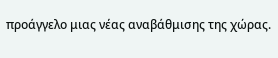προάγγελο μιας νέας αναβάθμισης της χώρας.